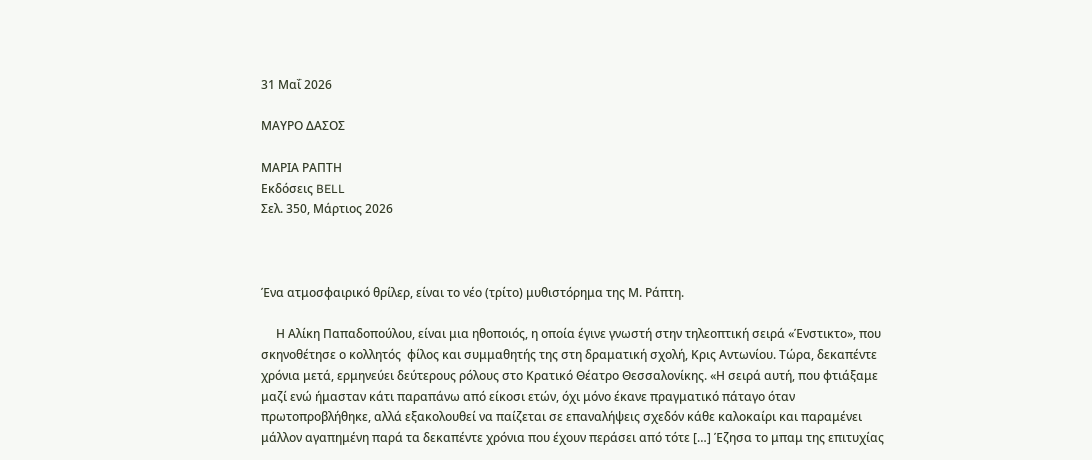31 Μαΐ 2026

ΜΑΥΡΟ ΔΑΣΟΣ

ΜΑΡΙΑ ΡΑΠΤΗ
Εκδόσεις BELL
Σελ. 350, Μάρτιος 2026



Ένα ατμοσφαιρικό θρίλερ, είναι το νέο (τρίτο) μυθιστόρημα της Μ. Ράπτη.

     Η Αλίκη Παπαδοπούλου, είναι μια ηθοποιός, η οποία έγινε γνωστή στην τηλεοπτική σειρά «Ένστικτο», που σκηνοθέτησε ο κολλητός  φίλος και συμμαθητής της στη δραματική σχολή, Κρις Αντωνίου. Τώρα, δεκαπέντε χρόνια μετά, ερμηνεύει δεύτερους ρόλους στο Κρατικό Θέατρο Θεσσαλονίκης. «Η σειρά αυτή, που φτιάξαμε μαζί ενώ ήμασταν κάτι παραπάνω από είκοσι ετών, όχι μόνο έκανε πραγματικό πάταγο όταν πρωτοπροβλήθηκε, αλλά εξακολουθεί να παίζεται σε επαναλήψεις σχεδόν κάθε καλοκαίρι και παραμένει μάλλον αγαπημένη παρά τα δεκαπέντε χρόνια που έχουν περάσει από τότε […] Έζησα το μπαμ της επιτυχίας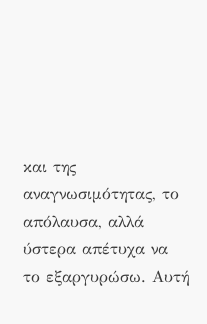και της αναγνωσιμότητας, το απόλαυσα, αλλά ύστερα απέτυχα να το εξαργυρώσω. Αυτή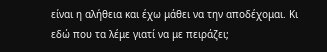είναι η αλήθεια και έχω μάθει να την αποδέχομαι. Κι εδώ που τα λέμε γιατί να με πειράζει;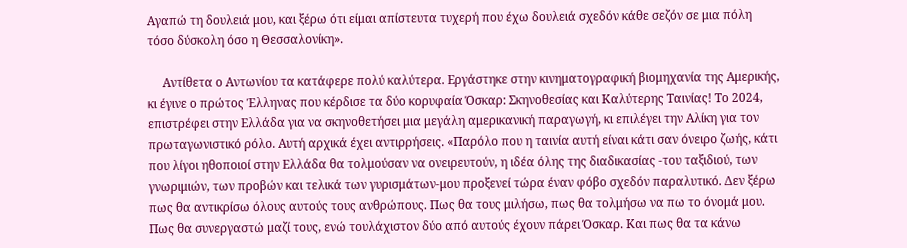Αγαπώ τη δουλειά μου, και ξέρω ότι είμαι απίστευτα τυχερή που έχω δουλειά σχεδόν κάθε σεζόν σε μια πόλη τόσο δύσκολη όσο η Θεσσαλονίκη».

     Αντίθετα ο Αντωνίου τα κατάφερε πολύ καλύτερα. Εργάστηκε στην κινηματογραφική βιομηχανία της Αμερικής, κι έγινε ο πρώτος Έλληνας που κέρδισε τα δύο κορυφαία Όσκαρ: Σκηνοθεσίας και Καλύτερης Ταινίας! Το 2024, επιστρέφει στην Ελλάδα για να σκηνοθετήσει μια μεγάλη αμερικανική παραγωγή, κι επιλέγει την Αλίκη για τον πρωταγωνιστικό ρόλο. Αυτή αρχικά έχει αντιρρήσεις. «Παρόλο που η ταινία αυτή είναι κάτι σαν όνειρο ζωής, κάτι που λίγοι ηθοποιοί στην Ελλάδα θα τολμούσαν να ονειρευτούν, η ιδέα όλης της διαδικασίας -του ταξιδιού, των γνωριμιών, των προβών και τελικά των γυρισμάτων-μου προξενεί τώρα έναν φόβο σχεδόν παραλυτικό. Δεν ξέρω πως θα αντικρίσω όλους αυτούς τους ανθρώπους. Πως θα τους μιλήσω, πως θα τολμήσω να πω το όνομά μου. Πως θα συνεργαστώ μαζί τους, ενώ τουλάχιστον δύο από αυτούς έχουν πάρει Όσκαρ. Και πως θα τα κάνω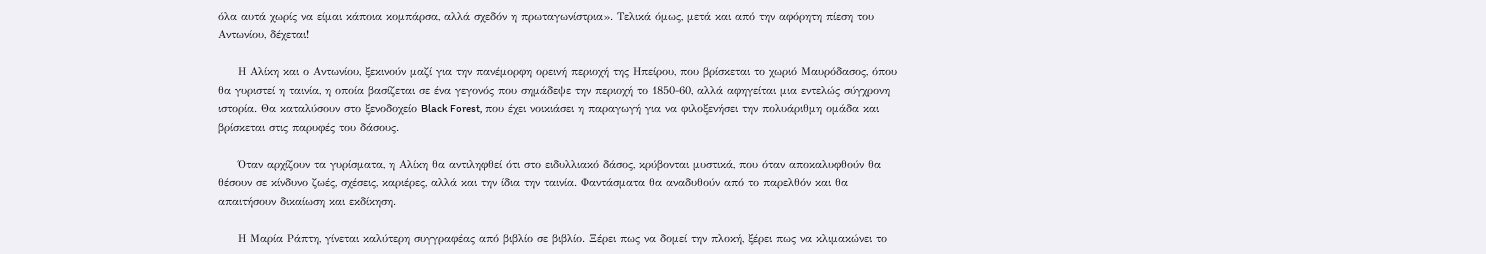όλα αυτά χωρίς να είμαι κάποια κομπάρσα, αλλά σχεδόν η πρωταγωνίστρια». Τελικά όμως, μετά και από την αφόρητη πίεση του Αντωνίου, δέχεται!

     Η Αλίκη και ο Αντωνίου, ξεκινούν μαζί για την πανέμορφη ορεινή περιοχή της Ηπείρου, που βρίσκεται το χωριό Μαυρόδασος, όπου θα γυριστεί η ταινία, η οποία βασίζεται σε ένα γεγονός που σημάδεψε την περιοχή το 1850-60, αλλά αφηγείται μια εντελώς σύγχρονη ιστορία. Θα καταλύσουν στο ξενοδοχείο Black Forest, που έχει νοικιάσει η παραγωγή για να φιλοξενήσει την πολυάριθμη ομάδα και βρίσκεται στις παρυφές του δάσους.

     Όταν αρχίζουν τα γυρίσματα, η Αλίκη θα αντιληφθεί ότι στο ειδυλλιακό δάσος, κρύβονται μυστικά, που όταν αποκαλυφθούν θα θέσουν σε κίνδυνο ζωές, σχέσεις, καριέρες, αλλά και την ίδια την ταινία. Φαντάσματα θα αναδυθούν από το παρελθόν και θα απαιτήσουν δικαίωση και εκδίκηση.

     Η Μαρία Ράπτη, γίνεται καλύτερη συγγραφέας από βιβλίο σε βιβλίο. Ξέρει πως να δομεί την πλοκή, ξέρει πως να κλιμακώνει το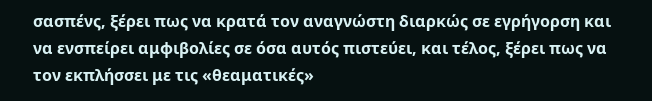σασπένς, ξέρει πως να κρατά τον αναγνώστη διαρκώς σε εγρήγορση και να ενσπείρει αμφιβολίες σε όσα αυτός πιστεύει, και τέλος, ξέρει πως να τον εκπλήσσει με τις «θεαματικές»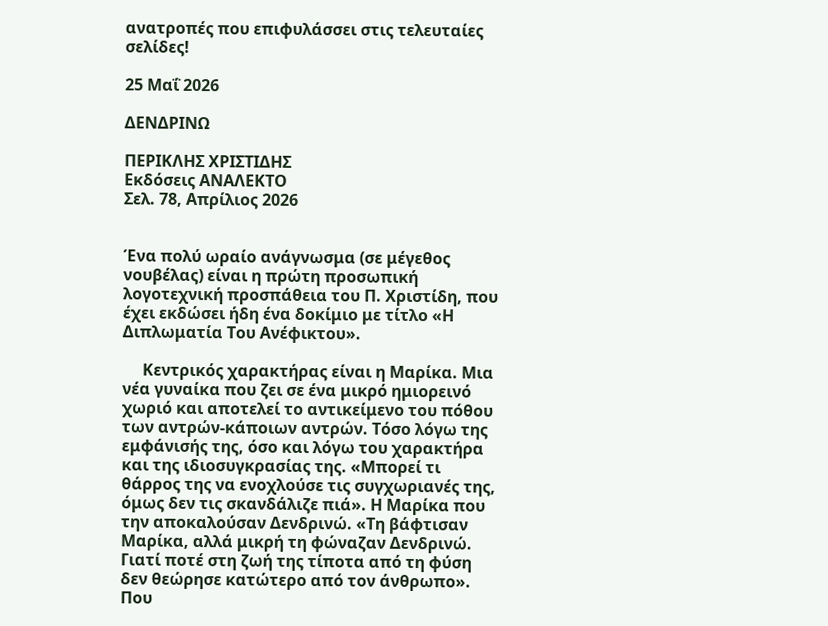ανατροπές που επιφυλάσσει στις τελευταίες σελίδες!

25 Μαΐ 2026

ΔΕΝΔΡΙΝΩ

ΠΕΡΙΚΛΗΣ ΧΡΙΣΤΙΔΗΣ
Εκδόσεις ΑΝΑΛΕΚΤΟ
Σελ. 78, Απρίλιος 2026


Ένα πολύ ωραίο ανάγνωσμα (σε μέγεθος νουβέλας) είναι η πρώτη προσωπική λογοτεχνική προσπάθεια του Π. Χριστίδη, που έχει εκδώσει ήδη ένα δοκίμιο με τίτλο «Η Διπλωματία Του Ανέφικτου».

     Κεντρικός χαρακτήρας είναι η Μαρίκα. Μια νέα γυναίκα που ζει σε ένα μικρό ημιορεινό χωριό και αποτελεί το αντικείμενο του πόθου των αντρών-κάποιων αντρών. Τόσο λόγω της εμφάνισής της, όσο και λόγω του χαρακτήρα και της ιδιοσυγκρασίας της. «Μπορεί τι θάρρος της να ενοχλούσε τις συγχωριανές της, όμως δεν τις σκανδάλιζε πιά». Η Μαρίκα που την αποκαλούσαν Δενδρινώ. «Τη βάφτισαν Μαρίκα, αλλά μικρή τη φώναζαν Δενδρινώ. Γιατί ποτέ στη ζωή της τίποτα από τη φύση δεν θεώρησε κατώτερο από τον άνθρωπο». Που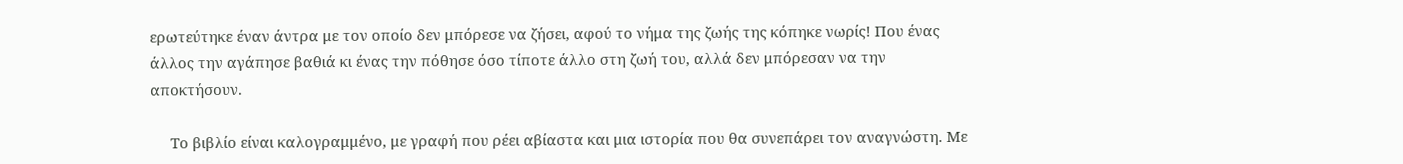ερωτεύτηκε έναν άντρα με τον οποίο δεν μπόρεσε να ζήσει, αφού το νήμα της ζωής της κόπηκε νωρίς! Που ένας άλλος την αγάπησε βαθιά κι ένας την πόθησε όσο τίποτε άλλο στη ζωή του, αλλά δεν μπόρεσαν να την αποκτήσουν.

     Το βιβλίο είναι καλογραμμένο, με γραφή που ρέει αβίαστα και μια ιστορία που θα συνεπάρει τον αναγνώστη. Με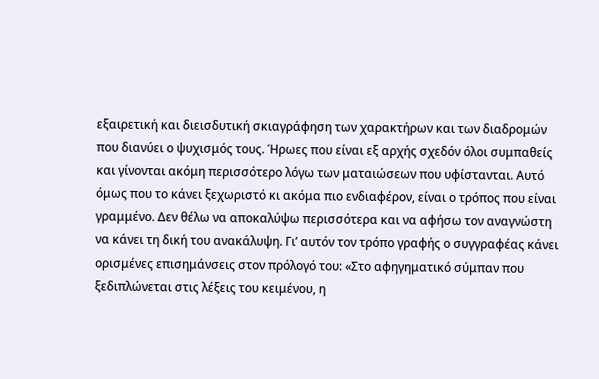εξαιρετική και διεισδυτική σκιαγράφηση των χαρακτήρων και των διαδρομών που διανύει ο ψυχισμός τους. Ήρωες που είναι εξ αρχής σχεδόν όλοι συμπαθείς και γίνονται ακόμη περισσότερο λόγω των ματαιώσεων που υφίστανται. Αυτό όμως που το κάνει ξεχωριστό κι ακόμα πιο ενδιαφέρον, είναι ο τρόπος που είναι γραμμένο. Δεν θέλω να αποκαλύψω περισσότερα και να αφήσω τον αναγνώστη να κάνει τη δική του ανακάλυψη. Γι’ αυτόν τον τρόπο γραφής ο συγγραφέας κάνει ορισμένες επισημάνσεις στον πρόλογό του: «Στο αφηγηματικό σύμπαν που ξεδιπλώνεται στις λέξεις του κειμένου, η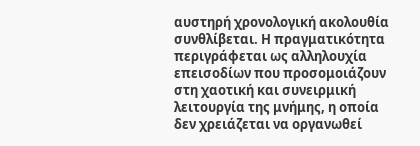αυστηρή χρονολογική ακολουθία συνθλίβεται. Η πραγματικότητα περιγράφεται ως αλληλουχία επεισοδίων που προσομοιάζουν στη χαοτική και συνειρμική λειτουργία της μνήμης, η οποία δεν χρειάζεται να οργανωθεί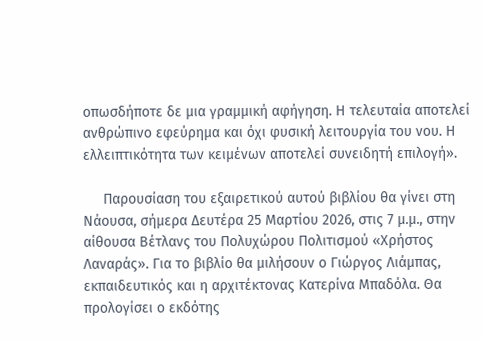οπωσδήποτε δε μια γραμμική αφήγηση. Η τελευταία αποτελεί ανθρώπινο εφεύρημα και όχι φυσική λειτουργία του νου. Η ελλειπτικότητα των κειμένων αποτελεί συνειδητή επιλογή».

     Παρουσίαση του εξαιρετικού αυτού βιβλίου θα γίνει στη Νάουσα, σήμερα Δευτέρα 25 Μαρτίου 2026, στις 7 μ.μ., στην αίθουσα Βέτλανς του Πολυχώρου Πολιτισμού «Χρήστος Λαναράς». Για το βιβλίο θα μιλήσουν ο Γιώργος Λιάμπας, εκπαιδευτικός και η αρχιτέκτονας Κατερίνα Μπαδόλα. Θα προλογίσει ο εκδότης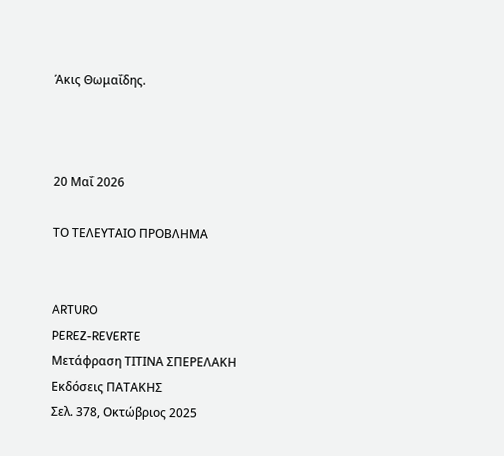Άκις Θωμαΐδης.



20 Μαΐ 2026

ΤΟ ΤΕΛΕΥΤΑΙΟ ΠΡΟΒΛΗΜΑ


ARTURO
PEREZ-REVERTE
Μετάφραση ΤΙΤΙΝΑ ΣΠΕΡΕΛΑΚΗ
Εκδόσεις ΠΑΤΑΚΗΣ
Σελ. 378, Οκτώβριος 2025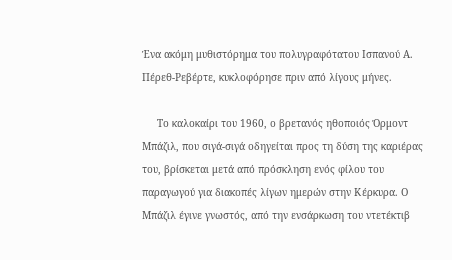Ένα ακόμη μυθιστόρημα του πολυγραφότατου Ισπανού Α. Πέρεθ-Ρεβέρτε, κυκλοφόρησε πριν από λίγους μήνες.

     Το καλοκαίρι του 1960, ο βρετανός ηθοποιός Όρμοντ Μπάζιλ, που σιγά-σιγά οδηγείται προς τη δύση της καριέρας του, βρίσκεται μετά από πρόσκληση ενός φίλου του παραγωγού για διακοπές λίγων ημερών στην Κέρκυρα. Ο Μπάζιλ έγινε γνωστός, από την ενσάρκωση του ντετέκτιβ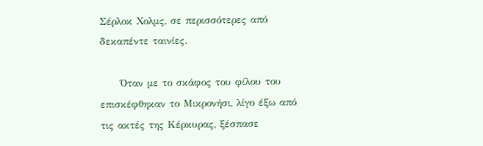Σέρλοκ Χολμς, σε περισσότερες από δεκαπέντε ταινίες.

     Όταν με το σκάφος του φίλου του επισκέφθηκαν το Μικρονήσι, λίγο έξω από τις ακτές της Κέρκυρας, ξέσπασε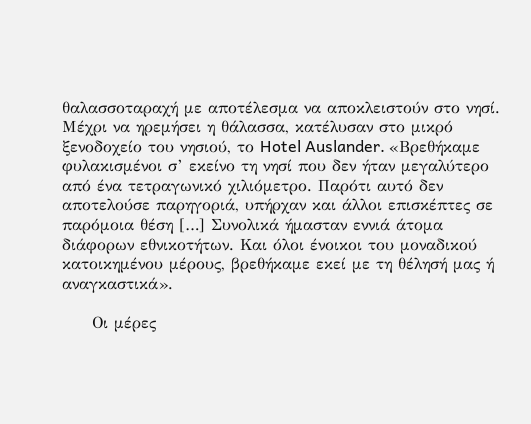θαλασσοταραχή με αποτέλεσμα να αποκλειστούν στο νησί. Μέχρι να ηρεμήσει η θάλασσα, κατέλυσαν στο μικρό ξενοδοχείο του νησιού, το Hotel Auslander. «Βρεθήκαμε φυλακισμένοι σ’ εκείνο τη νησί που δεν ήταν μεγαλύτερο από ένα τετραγωνικό χιλιόμετρο. Παρότι αυτό δεν αποτελούσε παρηγοριά, υπήρχαν και άλλοι επισκέπτες σε παρόμοια θέση […] Συνολικά ήμασταν εννιά άτομα διάφορων εθνικοτήτων. Και όλοι ένοικοι του μοναδικού κατοικημένου μέρους, βρεθήκαμε εκεί με τη θέλησή μας ή αναγκαστικά».

     Οι μέρες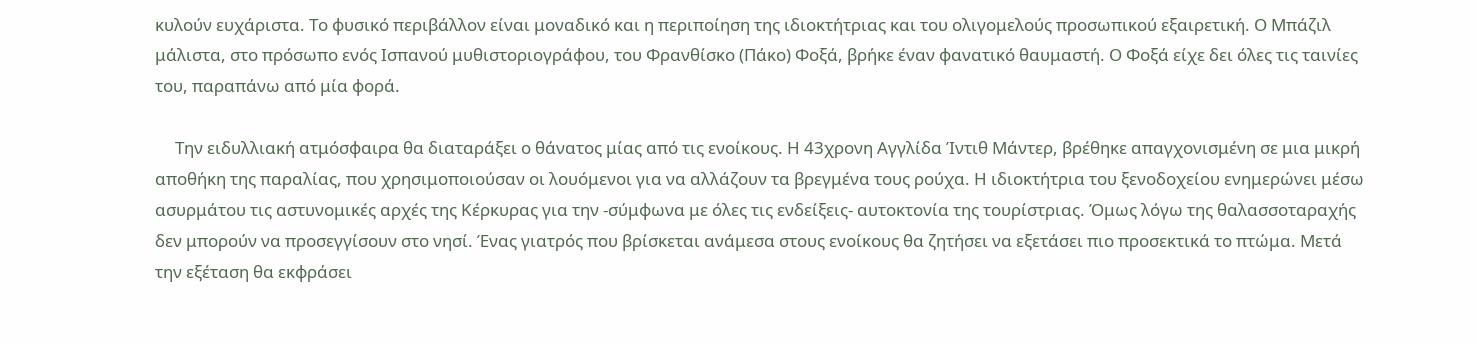κυλούν ευχάριστα. Το φυσικό περιβάλλον είναι μοναδικό και η περιποίηση της ιδιοκτήτριας και του ολιγομελούς προσωπικού εξαιρετική. Ο Μπάζιλ μάλιστα, στο πρόσωπο ενός Ισπανού μυθιστοριογράφου, του Φρανθίσκο (Πάκο) Φοξά, βρήκε έναν φανατικό θαυμαστή. Ο Φοξά είχε δει όλες τις ταινίες του, παραπάνω από μία φορά.

     Την ειδυλλιακή ατμόσφαιρα θα διαταράξει ο θάνατος μίας από τις ενοίκους. Η 43χρονη Αγγλίδα Ίντιθ Μάντερ, βρέθηκε απαγχονισμένη σε μια μικρή αποθήκη της παραλίας, που χρησιμοποιούσαν οι λουόμενοι για να αλλάζουν τα βρεγμένα τους ρούχα. Η ιδιοκτήτρια του ξενοδοχείου ενημερώνει μέσω ασυρμάτου τις αστυνομικές αρχές της Κέρκυρας για την -σύμφωνα με όλες τις ενδείξεις- αυτοκτονία της τουρίστριας. Όμως λόγω της θαλασσοταραχής δεν μπορούν να προσεγγίσουν στο νησί. Ένας γιατρός που βρίσκεται ανάμεσα στους ενοίκους θα ζητήσει να εξετάσει πιο προσεκτικά το πτώμα. Μετά την εξέταση θα εκφράσει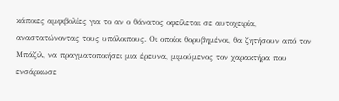κάποιες αμφιβολίες για το αν ο θάνατος οφείλεται σε αυτοχειρία, αναστατώνοντας τους υπόλοιπους. Οι οποίοι θορυβημένοι, θα ζητήσουν από τον Μπάζιλ, να πραγματοποιήσει μια έρευνα, μιμούμενος τον χαρακτήρα που ενσάρκωσε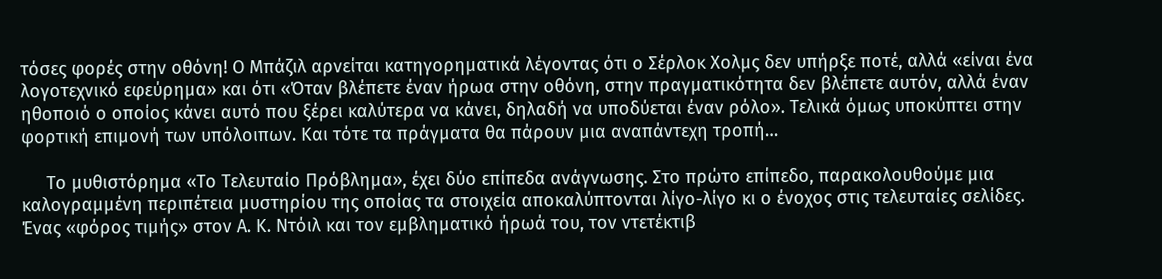τόσες φορές στην οθόνη! Ο Μπάζιλ αρνείται κατηγορηματικά λέγοντας ότι ο Σέρλοκ Χολμς δεν υπήρξε ποτέ, αλλά «είναι ένα λογοτεχνικό εφεύρημα» και ότι «Όταν βλέπετε έναν ήρωα στην οθόνη, στην πραγματικότητα δεν βλέπετε αυτόν, αλλά έναν ηθοποιό ο οποίος κάνει αυτό που ξέρει καλύτερα να κάνει, δηλαδή να υποδύεται έναν ρόλο». Τελικά όμως υποκύπτει στην φορτική επιμονή των υπόλοιπων. Και τότε τα πράγματα θα πάρουν μια αναπάντεχη τροπή…

     Το μυθιστόρημα «Το Τελευταίο Πρόβλημα», έχει δύο επίπεδα ανάγνωσης. Στο πρώτο επίπεδο, παρακολουθούμε μια καλογραμμένη περιπέτεια μυστηρίου της οποίας τα στοιχεία αποκαλύπτονται λίγο-λίγο κι ο ένοχος στις τελευταίες σελίδες. Ένας «φόρος τιμής» στον Α. Κ. Ντόιλ και τον εμβληματικό ήρωά του, τον ντετέκτιβ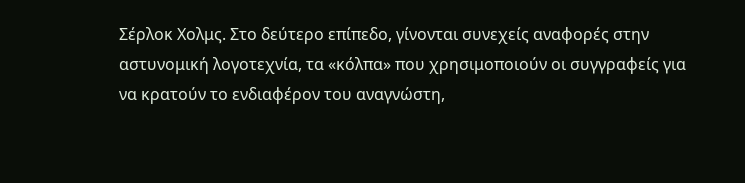Σέρλοκ Χολμς. Στο δεύτερο επίπεδο, γίνονται συνεχείς αναφορές στην αστυνομική λογοτεχνία, τα «κόλπα» που χρησιμοποιούν οι συγγραφείς για να κρατούν το ενδιαφέρον του αναγνώστη,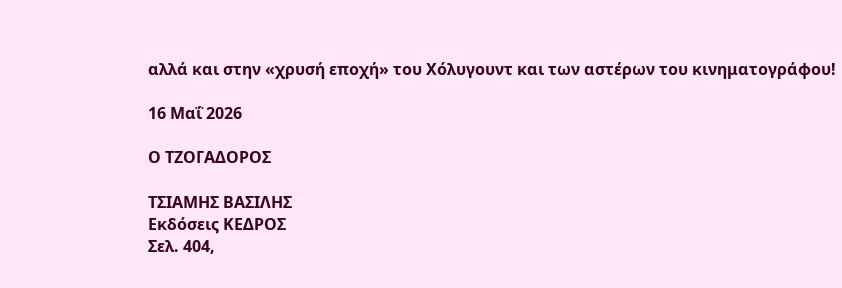αλλά και στην «χρυσή εποχή» του Χόλυγουντ και των αστέρων του κινηματογράφου!

16 Μαΐ 2026

Ο ΤΖΟΓΑΔΟΡΟΣ

ΤΣΙΑΜΗΣ ΒΑΣΙΛΗΣ
Εκδόσεις ΚΕΔΡΟΣ
Σελ. 404,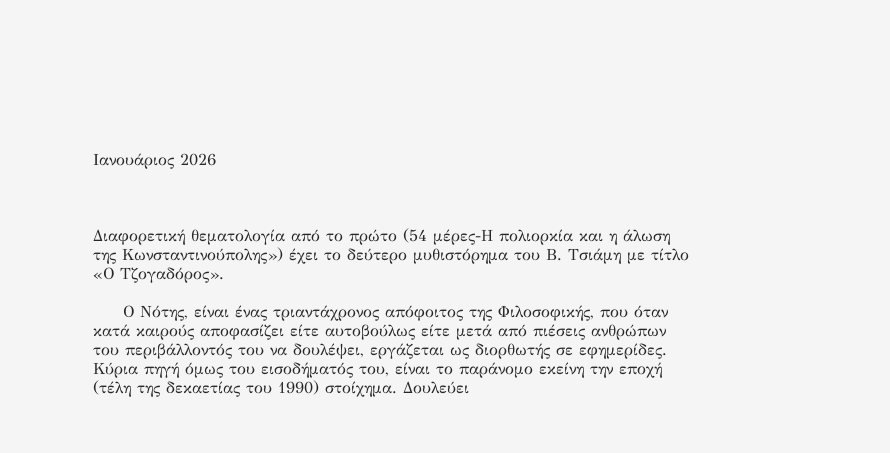Ιανουάριος 2026



Διαφορετική θεματολογία από το πρώτο (54 μέρες-Η πολιορκία και η άλωση της Κωνσταντινούπολης») έχει το δεύτερο μυθιστόρημα του Β. Τσιάμη με τίτλο «Ο Τζογαδόρος».

     Ο Νότης, είναι ένας τριαντάχρονος απόφοιτος της Φιλοσοφικής, που όταν κατά καιρούς αποφασίζει είτε αυτοβούλως είτε μετά από πιέσεις ανθρώπων του περιβάλλοντός του να δουλέψει, εργάζεται ως διορθωτής σε εφημερίδες. Κύρια πηγή όμως του εισοδήματός του, είναι το παράνομο εκείνη την εποχή (τέλη της δεκαετίας του 1990) στοίχημα. Δουλεύει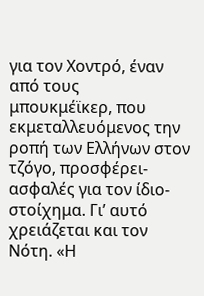για τον Χοντρό, έναν από τους   μπουκμέϊκερ, που εκμεταλλευόμενος την ροπή των Ελλήνων στον τζόγο, προσφέρει- ασφαλές για τον ίδιο- στοίχημα. Γι’ αυτό χρειάζεται και τον Νότη. «Η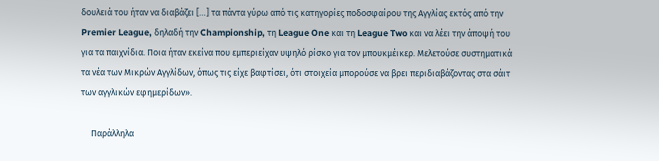δουλειά του ήταν να διαβάζει […] τα πάντα γύρω από τις κατηγορίες ποδοσφαίρου της Αγγλίας εκτός από την Premier League, δηλαδή την Championship, τη League One και τη League Two και να λέει την άποψή του για τα παιχνίδια. Ποια ήταν εκείνα που εμπεριείχαν υψηλό ρίσκο για τον μπουκμέικερ. Μελετούσε συστηματικά τα νέα των Μικρών Αγγλίδων, όπως τις είχε βαφτίσει, ότι στοιχεία μπορούσε να βρει περιδιαβάζοντας στα σάιτ των αγγλικών εφημερίδων».

     Παράλληλα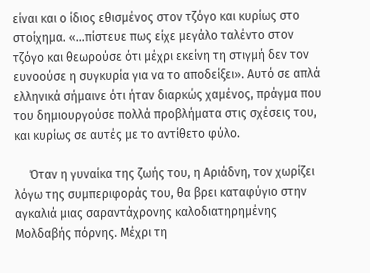είναι και ο ίδιος εθισμένος στον τζόγο και κυρίως στο στοίχημα. «…πίστευε πως είχε μεγάλο ταλέντο στον τζόγο και θεωρούσε ότι μέχρι εκείνη τη στιγμή δεν τον ευνοούσε η συγκυρία για να το αποδείξει». Αυτό σε απλά ελληνικά σήμαινε ότι ήταν διαρκώς χαμένος, πράγμα που του δημιουργούσε πολλά προβλήματα στις σχέσεις του, και κυρίως σε αυτές με το αντίθετο φύλο.

     Όταν η γυναίκα της ζωής του, η Αριάδνη, τον χωρίζει λόγω της συμπεριφοράς του, θα βρει καταφύγιο στην αγκαλιά μιας σαραντάχρονης καλοδιατηρημένης Μολδαβής πόρνης. Μέχρι τη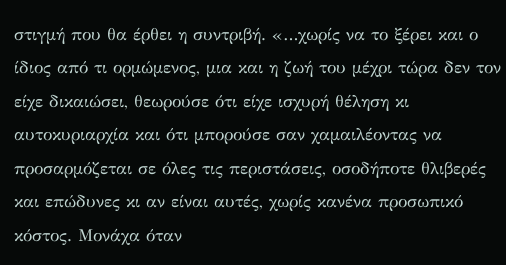στιγμή που θα έρθει η συντριβή. «…χωρίς να το ξέρει και ο ίδιος από τι ορμώμενος, μια και η ζωή του μέχρι τώρα δεν τον είχε δικαιώσει, θεωρούσε ότι είχε ισχυρή θέληση κι αυτοκυριαρχία και ότι μπορούσε σαν χαμαιλέοντας να προσαρμόζεται σε όλες τις περιστάσεις, οσοδήποτε θλιβερές και επώδυνες κι αν είναι αυτές, χωρίς κανένα προσωπικό κόστος. Μονάχα όταν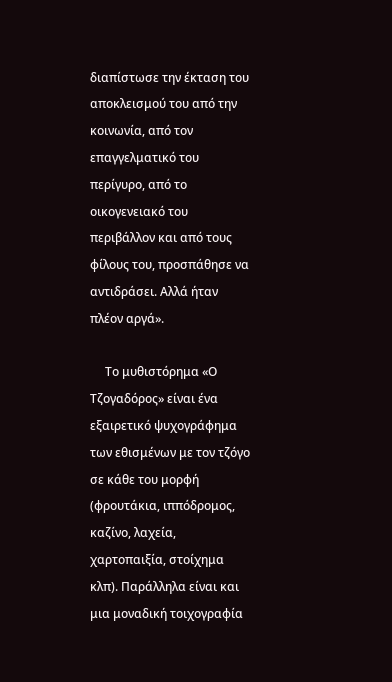διαπίστωσε την έκταση του αποκλεισμού του από την κοινωνία, από τον επαγγελματικό του περίγυρο, από το οικογενειακό του περιβάλλον και από τους φίλους του, προσπάθησε να αντιδράσει. Αλλά ήταν πλέον αργά».

     Το μυθιστόρημα «Ο Τζογαδόρος» είναι ένα εξαιρετικό ψυχογράφημα των εθισμένων με τον τζόγο σε κάθε του μορφή (φρουτάκια, ιππόδρομος, καζίνο, λαχεία, χαρτοπαιξία, στοίχημα κλπ). Παράλληλα είναι και μια μοναδική τοιχογραφία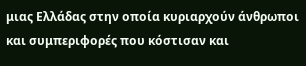μιας Ελλάδας στην οποία κυριαρχούν άνθρωποι και συμπεριφορές που κόστισαν και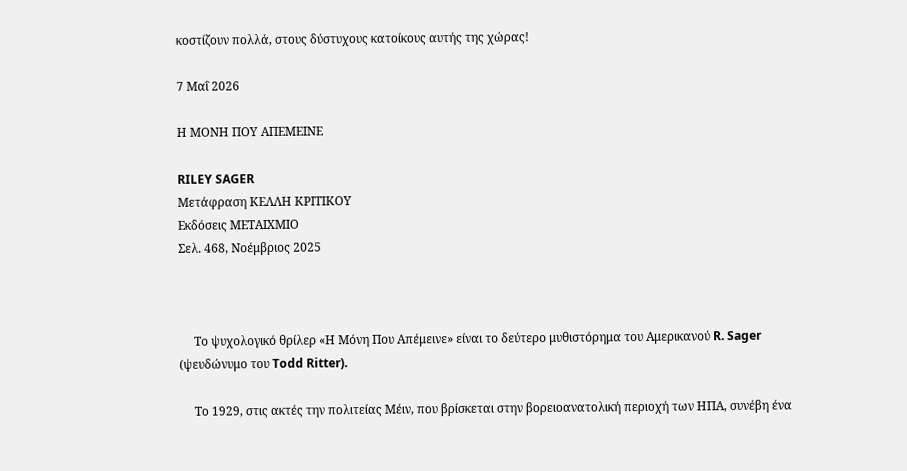κοστίζουν πολλά, στους δύστυχους κατοίκους αυτής της χώρας!

7 Μαΐ 2026

Η ΜΟΝΗ ΠΟΥ ΑΠΕΜΕΙΝΕ

RILEY SAGER
Μετάφραση ΚΕΛΛΗ ΚΡΙΤΙΚΟΥ
Εκδόσεις ΜΕΤΑΙΧΜΙΟ
Σελ. 468, Νοέμβριος 2025



     Το ψυχολογικό θρίλερ «Η Μόνη Που Απέμεινε» είναι το δεύτερο μυθιστόρημα του Αμερικανού R. Sager (ψευδώνυμο του Todd Ritter).

     Το 1929, στις ακτές την πολιτείας Μέιν, που βρίσκεται στην βορειοανατολική περιοχή των ΗΠΑ, συνέβη ένα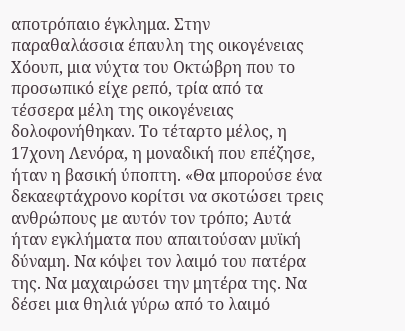αποτρόπαιο έγκλημα. Στην παραθαλάσσια έπαυλη της οικογένειας Χόουπ, μια νύχτα του Οκτώβρη που το προσωπικό είχε ρεπό, τρία από τα τέσσερα μέλη της οικογένειας δολοφονήθηκαν. Το τέταρτο μέλος, η 17χονη Λενόρα, η μοναδική που επέζησε, ήταν η βασική ύποπτη. «Θα μπορούσε ένα δεκαεφτάχρονο κορίτσι να σκοτώσει τρεις ανθρώπους με αυτόν τον τρόπο; Αυτά ήταν εγκλήματα που απαιτούσαν μυϊκή δύναμη. Να κόψει τον λαιμό του πατέρα της. Να μαχαιρώσει την μητέρα της. Να δέσει μια θηλιά γύρω από το λαιμό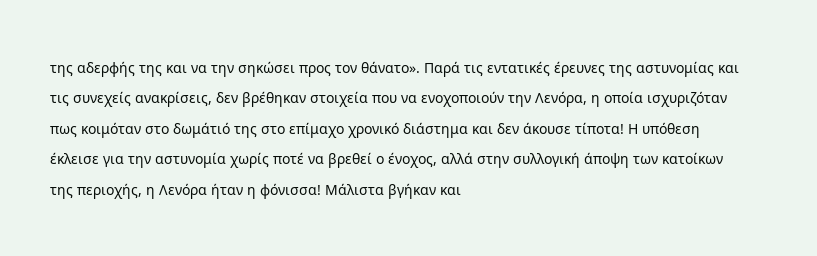της αδερφής της και να την σηκώσει προς τον θάνατο». Παρά τις εντατικές έρευνες της αστυνομίας και τις συνεχείς ανακρίσεις, δεν βρέθηκαν στοιχεία που να ενοχοποιούν την Λενόρα, η οποία ισχυριζόταν πως κοιμόταν στο δωμάτιό της στο επίμαχο χρονικό διάστημα και δεν άκουσε τίποτα! Η υπόθεση έκλεισε για την αστυνομία χωρίς ποτέ να βρεθεί ο ένοχος, αλλά στην συλλογική άποψη των κατοίκων της περιοχής, η Λενόρα ήταν η φόνισσα! Μάλιστα βγήκαν και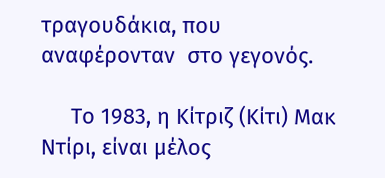τραγουδάκια, που αναφέρονταν  στο γεγονός.

     Το 1983, η Κίτριζ (Κίτι) Μακ Ντίρι, είναι μέλος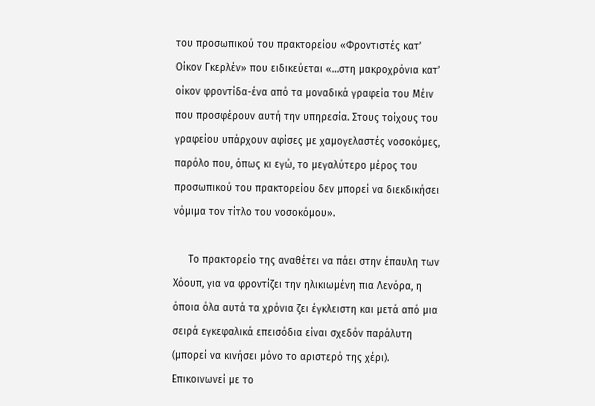του προσωπικού του πρακτορείου «Φροντιστές κατ’ Οίκον Γκερλέν» που ειδικεύεται «…στη μακροχρόνια κατ’ οίκον φροντίδα-ένα από τα μοναδικά γραφεία του Μέιν που προσφέρουν αυτή την υπηρεσία. Στους τοίχους του γραφείου υπάρχουν αφίσες με χαμογελαστές νοσοκόμες, παρόλο που, όπως κι εγώ, το μεγαλύτερο μέρος του προσωπικού του πρακτορείου δεν μπορεί να διεκδικήσει νόμιμα τον τίτλο του νοσοκόμου».

     Το πρακτορείο της αναθέτει να πάει στην έπαυλη των Χόουπ, για να φροντίζει την ηλικιωμένη πια Λενόρα, η όποια όλα αυτά τα χρόνια ζει έγκλειστη και μετά από μια σειρά εγκεφαλικά επεισόδια είναι σχεδόν παράλυτη (μπορεί να κινήσει μόνο το αριστερό της χέρι). Επικοινωνεί με το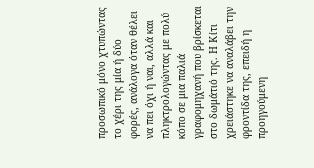προσωπικό μόνο χτυπώντας το χέρι της μία ή δύο φορές, ανάλογα όταν θέλει να πει όχι ή ναι, αλλά και πληκτρολογώντας με πολύ κόπο σε μια παλιά γραφομηχανή που βρίσκεται στο δωμάτιό της. Η Κίτι χρειάστηκε να αναλάβει την φροντίδα της, επειδή η προηγούμενη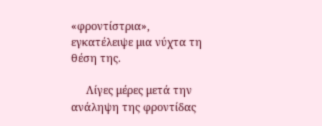«φροντίστρια», εγκατέλειψε μια νύχτα τη θέση της.

     Λίγες μέρες μετά την ανάληψη της φροντίδας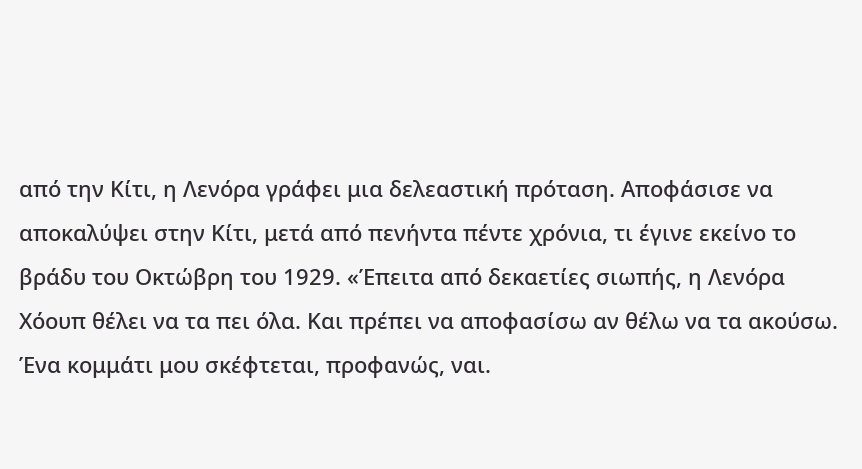από την Κίτι, η Λενόρα γράφει μια δελεαστική πρόταση. Αποφάσισε να αποκαλύψει στην Κίτι, μετά από πενήντα πέντε χρόνια, τι έγινε εκείνο το βράδυ του Οκτώβρη του 1929. «Έπειτα από δεκαετίες σιωπής, η Λενόρα Χόουπ θέλει να τα πει όλα. Και πρέπει να αποφασίσω αν θέλω να τα ακούσω. Ένα κομμάτι μου σκέφτεται, προφανώς, ναι.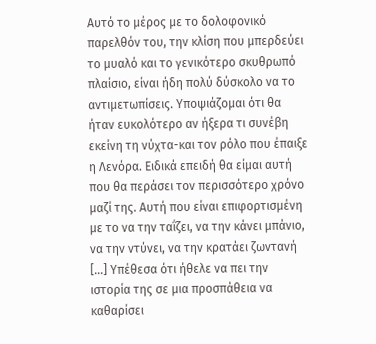Αυτό το μέρος με το δολοφονικό παρελθόν του, την κλίση που μπερδεύει το μυαλό και το γενικότερο σκυθρωπό πλαίσιο, είναι ήδη πολύ δύσκολο να το αντιμετωπίσεις. Υποψιάζομαι ότι θα ήταν ευκολότερο αν ήξερα τι συνέβη εκείνη τη νύχτα-και τον ρόλο που έπαιξε η Λενόρα. Ειδικά επειδή θα είμαι αυτή που θα περάσει τον περισσότερο χρόνο μαζί της. Αυτή που είναι επιφορτισμένη με το να την ταΐζει, να την κάνει μπάνιο, να την ντύνει, να την κρατάει ζωντανή […] Υπέθεσα ότι ήθελε να πει την ιστορία της σε μια προσπάθεια να καθαρίσει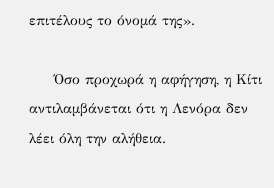επιτέλους το όνομά της».

     Όσο προχωρά η αφήγηση, η Κίτι αντιλαμβάνεται ότι η Λενόρα δεν λέει όλη την αλήθεια.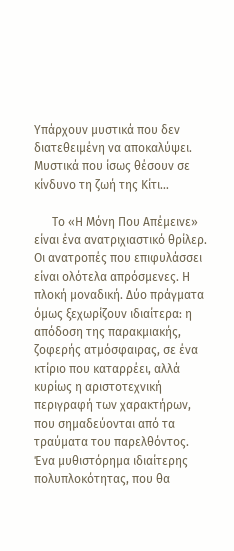Υπάρχουν μυστικά που δεν διατεθειμένη να αποκαλύψει. Μυστικά που ίσως θέσουν σε κίνδυνο τη ζωή της Κίτι…

      Το «Η Μόνη Που Απέμεινε» είναι ένα ανατριχιαστικό θρίλερ. Οι ανατροπές που επιφυλάσσει είναι ολότελα απρόσμενες. Η πλοκή μοναδική. Δύο πράγματα όμως ξεχωρίζουν ιδιαίτερα: η απόδοση της παρακμιακής, ζοφερής ατμόσφαιρας, σε ένα κτίριο που καταρρέει, αλλά κυρίως η αριστοτεχνική περιγραφή των χαρακτήρων, που σημαδεύονται από τα τραύματα του παρελθόντος. Ένα μυθιστόρημα ιδιαίτερης πολυπλοκότητας, που θα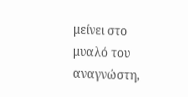μείνει στο μυαλό του αναγνώστη,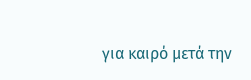για καιρό μετά την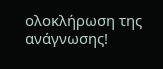ολοκλήρωση της ανάγνωσης!